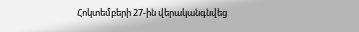Հոկտեմբերի 27-ին վերականգնվեց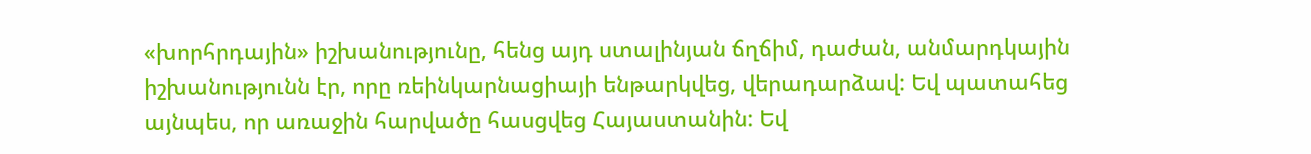«խորհրդային» իշխանությունը, հենց այդ ստալինյան ճղճիմ, դաժան, անմարդկային իշխանությունն էր, որը ռեինկարնացիայի ենթարկվեց, վերադարձավ: Եվ պատահեց այնպես, որ առաջին հարվածը հասցվեց Հայաստանին: Եվ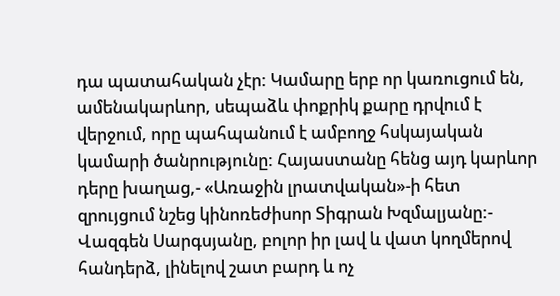դա պատահական չէր: Կամարը երբ որ կառուցում են, ամենակարևոր, սեպաձև փոքրիկ քարը դրվում է վերջում, որը պահպանում է ամբողջ հսկայական կամարի ծանրությունը: Հայաստանը հենց այդ կարևոր դերը խաղաց,- «Առաջին լրատվական»-ի հետ զրույցում նշեց կինոռեժիսոր Տիգրան Խզմալյանը:- Վազգեն Սարգսյանը, բոլոր իր լավ և վատ կողմերով հանդերձ, լինելով շատ բարդ և ոչ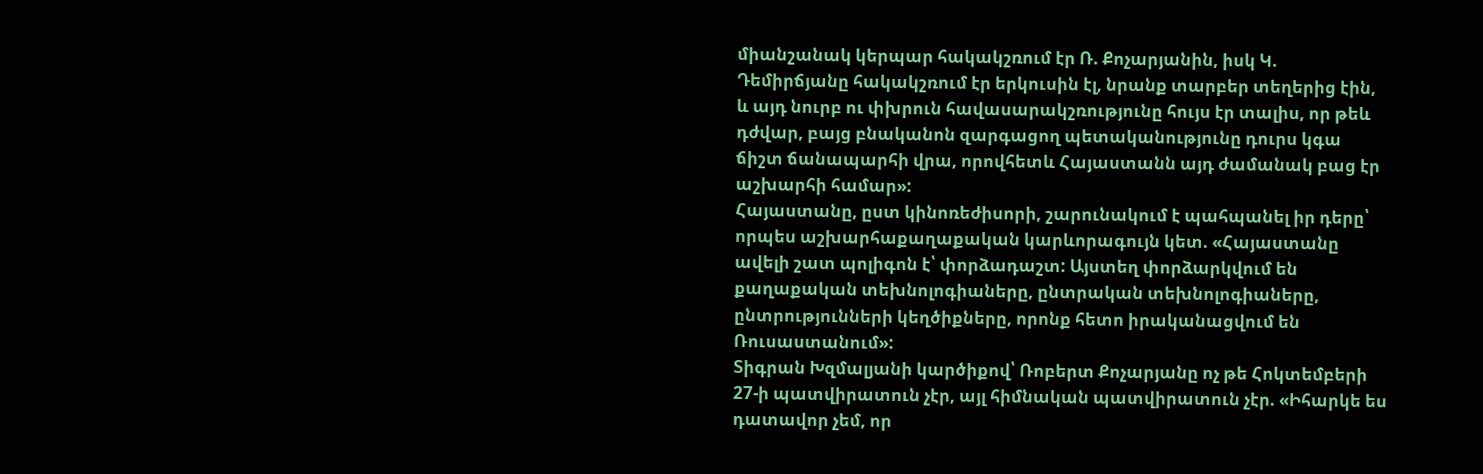միանշանակ կերպար հակակշռում էր Ռ. Քոչարյանին, իսկ Կ. Դեմիրճյանը հակակշռում էր երկուսին էլ, նրանք տարբեր տեղերից էին, և այդ նուրբ ու փխրուն հավասարակշռությունը հույս էր տալիս, որ թեև դժվար, բայց բնականոն զարգացող պետականությունը դուրս կգա ճիշտ ճանապարհի վրա, որովհետև Հայաստանն այդ ժամանակ բաց էր աշխարհի համար»:
Հայաստանը, ըստ կինոռեժիսորի, շարունակում է պահպանել իր դերը՝ որպես աշխարհաքաղաքական կարևորագույն կետ. «Հայաստանը ավելի շատ պոլիգոն է՝ փորձադաշտ: Այստեղ փորձարկվում են քաղաքական տեխնոլոգիաները, ընտրական տեխնոլոգիաները, ընտրությունների կեղծիքները, որոնք հետո իրականացվում են Ռուսաստանում»:
Տիգրան Խզմալյանի կարծիքով՝ Ռոբերտ Քոչարյանը ոչ թե Հոկտեմբերի 27-ի պատվիրատուն չէր, այլ հիմնական պատվիրատուն չէր. «Իհարկե ես դատավոր չեմ, որ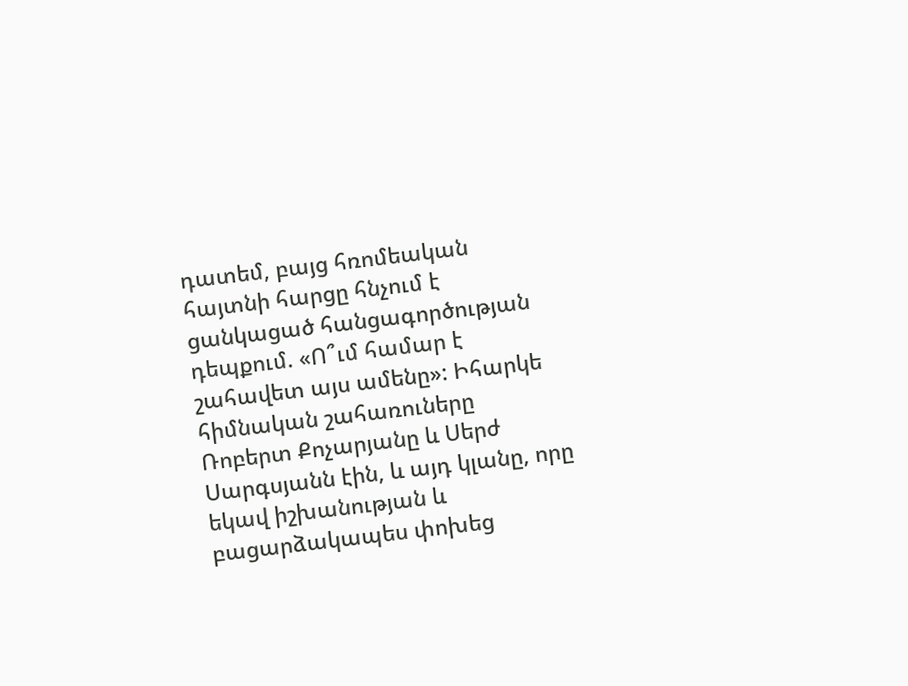դատեմ, բայց հռոմեական հայտնի հարցը հնչում է ցանկացած հանցագործության դեպքում. «Ո՞ւմ համար է շահավետ այս ամենը»: Իհարկե հիմնական շահառուները Ռոբերտ Քոչարյանը և Սերժ Սարգսյանն էին, և այդ կլանը, որը եկավ իշխանության և բացարձակապես փոխեց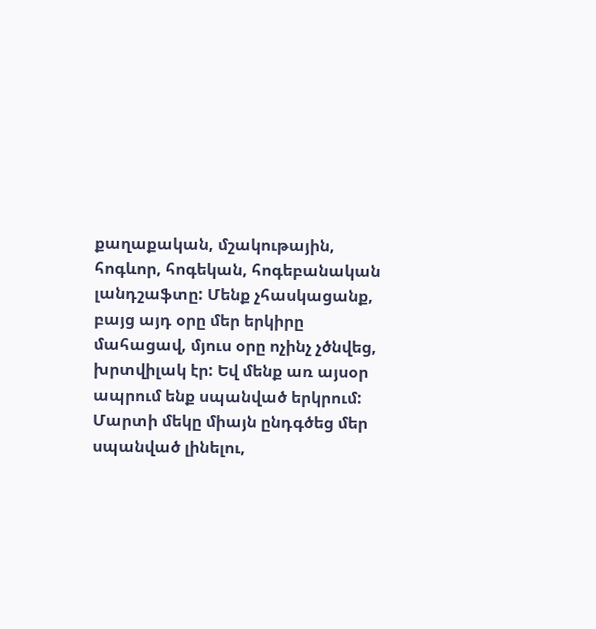քաղաքական, մշակութային, հոգևոր, հոգեկան, հոգեբանական լանդշաֆտը: Մենք չհասկացանք, բայց այդ օրը մեր երկիրը մահացավ, մյուս օրը ոչինչ չծնվեց, խրտվիլակ էր: Եվ մենք առ այսօր ապրում ենք սպանված երկրում: Մարտի մեկը միայն ընդգծեց մեր սպանված լինելու,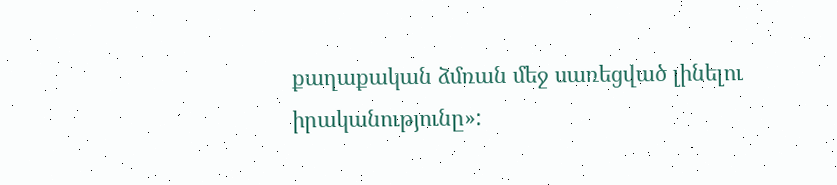քաղաքական ձմռան մեջ սառեցված լինելու իրականությունը»: